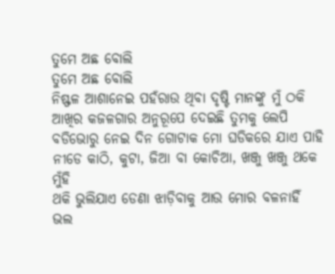ତୁମେ ଅଛ ବୋଲି
ତୁମେ ଅଛ ବୋଲି
ନିଷ୍ଫଳ ଆଶାନେଇ ପହଁରାଉ ଥିବା ଦୃଷ୍ଟି ମାନଙ୍କୁ ମୁଁ ଠକି
ଆଖିର କଜଳଗାର ଅନୁରୂପେ ଦେଇଛି ତୁମକୁ ଲେପି
ବଡିଭୋରୁ ନେଇ ଦିନ ଗୋଟାକ ମୋ ଘଡିକରେ ଯାଏ ପାହି
ନୀଡେ କାଠି, କୁଟା, ଜିଆ ବା କୋଚିଆ, ଖଞ୍ଜୁ ଖଞ୍ଜୁ ଥକେ ମୁଁହି
ଥକି ଭୁଲିଯାଏ ଡେଣା ଝାଡ଼ିବାକୁ ଆଉ ମୋର ବଳନାହିଁ
ଭଲ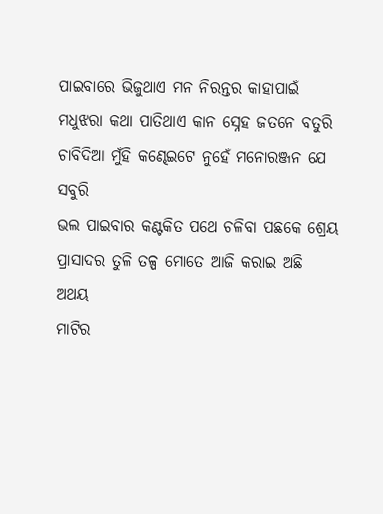ପାଇବାରେ ଭିଜୁଥାଏ ମନ ନିରନ୍ତର କାହାପାଇଁ
ମଧୁଝରା କଥା ପାତିଥାଏ କାନ ସ୍ନେହ ଜତନେ ବତୁରି
ଚାବିଦିଆ ମୁଁହି କଣ୍ଢେଇଟେ ନୁହେଁ ମନୋରଞ୍ଜନ ଯେ ସବୁରି
ଭଲ ପାଇବାର କଣ୍ଟକିତ ପଥେ ଚଳିବା ପଛକେ ଶ୍ରେୟ
ପ୍ରାସାଦର ତୁଳି ତଳ୍ପ ମୋତେ ଆଜି କରାଇ ଅଛି ଅଥୟ
ମାଟିର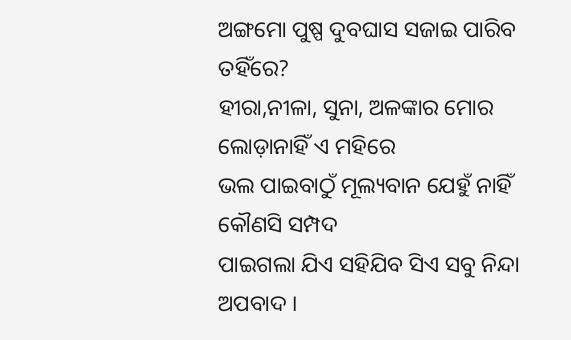ଅଙ୍ଗମୋ ପୁଷ୍ପ ଦୁବଘାସ ସଜାଇ ପାରିବ ତହିଁରେ?
ହୀରା,ନୀଳା, ସୁନା, ଅଳଙ୍କାର ମୋର ଲୋଡ଼ାନାହିଁ ଏ ମହିରେ
ଭଲ ପାଇବାଠୁଁ ମୂଲ୍ୟବାନ ଯେହୁଁ ନାହିଁ କୌଣସି ସମ୍ପଦ
ପାଇଗଲା ଯିଏ ସହିଯିବ ସିଏ ସବୁ ନିନ୍ଦା ଅପବାଦ ।